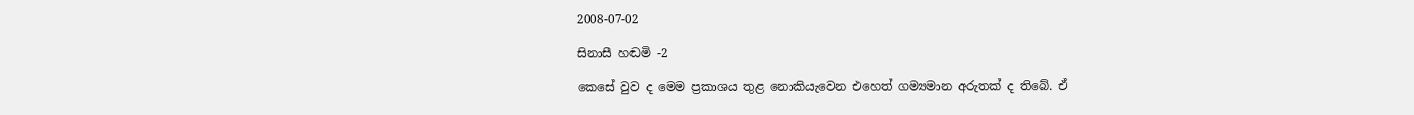2008-07-02

සිනාසී හඬමි -2

කෙසේ වුව ද මෙම ප්‍රකාශය තුළ නොකියැවෙන එහෙත් ගම්‍යමාන අරුතක් ද තිබේ. ඒ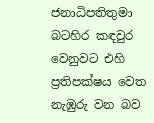ජනාධිපතිතුමා බටහිර කඳවුර වෙනුවට එහි ප්‍රතිපක්ෂය වෙත නැඹුරු වන බව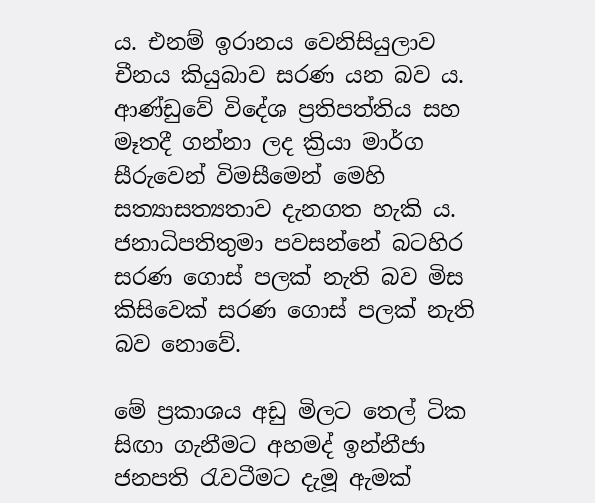ය. එනම් ඉරානය වෙනිසියුලාව චීනය කියුබාව සරණ යන බව ය. ආණ්ඩුවේ විදේශ ප්‍රතිපත්තිය සහ මෑතදී ගන්නා ලද ක්‍රියා මාර්ග සීරුවෙන් විමසීමෙන් මෙහි සත්‍යාසත්‍යතාව දැනගත හැකි ය. ජනාධිපතිතුමා පවසන්නේ බටහිර සරණ ගොස් පලක් නැති බව මිස කිසිවෙක් සරණ ගොස් පලක් නැති බව නොවේ.

මේ ප්‍රකාශය අඩු මිලට තෙල් ටික සිඟා ගැනීමට අහමද් ඉන්නීජා ජනපති රැවටීමට දැමූ ඇමක්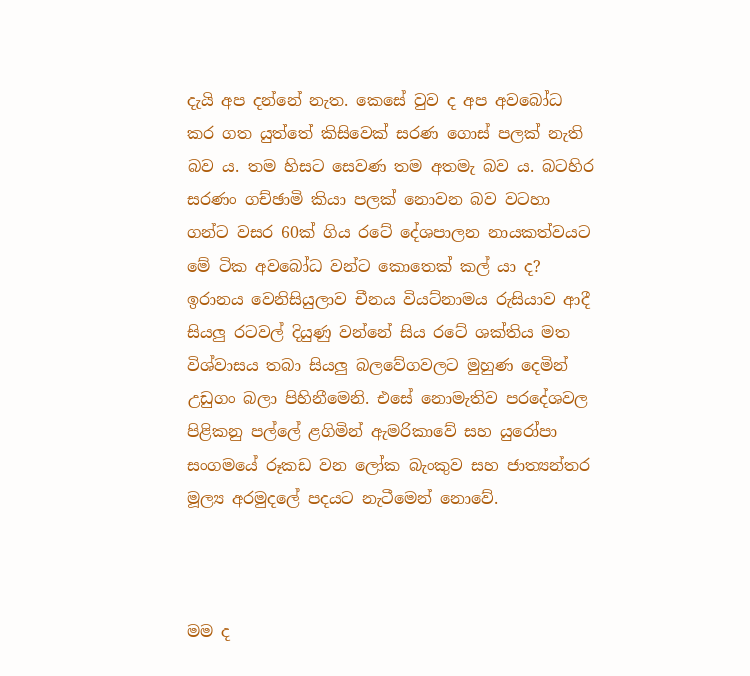දැයි අප දන්නේ නැත. කෙසේ වුව ද අප අවබෝධ කර ගත යුත්තේ කිසිවෙක් සරණ ගොස් පලක් නැති බව ය. තම හිසට සෙවණ තම අතමැ බව ය. බටහිර සරණං ගච්ඡාමි කියා පලක් නොවන බව වටහා ගන්ට වසර 60ක් ගිය රටේ දේශපාලන නායකත්වයට මේ ටික අවබෝධ වන්ට කොතෙක් කල් යා ද? ඉරානය වෙනිසියුලාව චීනය වියට්නාමය රුසියාව ආදී සියලු රටවල් දියුණු වන්නේ සිය රටේ ශක්තිය මත විශ්වාසය තබා සියලු බලවේගවලට මුහුණ දෙමින් උඩුගං බලා පිහිනීමෙනි. එසේ නොමැතිව පරදේශවල පිළිකනු පල්ලේ ළගිමින් ඇමරිකාවේ සහ යුරෝපා සංගමයේ රූකඩ වන ලෝක බැංකුව සහ ජාත්‍යන්තර මූල්‍ය අරමුදලේ පදයට නැටීමෙන් නොවේ.



මම ද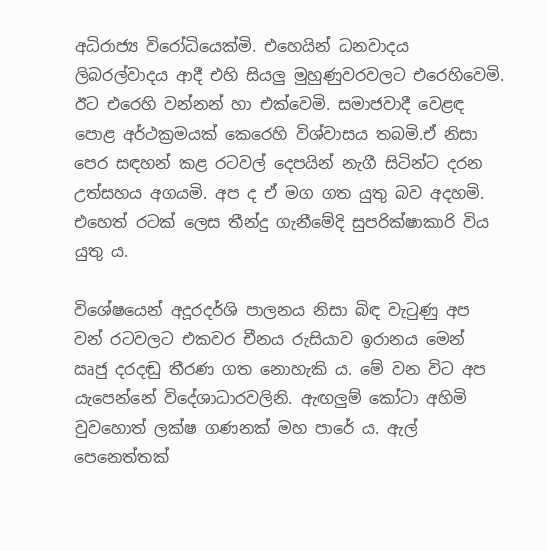අධිරාජ්‍ය විරෝධියෙක්මි. එහෙයින් ධනවාදය ලිබරල්වාදය ආදී එහි සියලු මුහුණුවරවලට එරෙහිවෙමි. ඊට එරෙහි වන්නන් හා එක්වෙමි. සමාජවාදී වෙළඳ පොළ අර්ථක්‍රමයක් කෙරෙහි විශ්වාසය තබමි.ඒ නිසා පෙර සඳහන් කළ රටවල් දෙපයින් නැගී සිටින්ට දරන උත්සහය අගයමි. අප ද ඒ මග ගත යුතු බව අදහමි. එහෙත් රටක් ලෙස තීන්දු ගැනීමේදි සුපරික්ෂාකාරි විය යුතු ය.

විශේෂයෙන් අදූරදර්ශි පාලනය නිසා බිඳ වැටුණු අප වන් රටවලට එකවර චීනය රුසියාව ඉරානය මෙන් ඍජු දරදඬු තීරණ ගත නොහැකි ය. මේ වන විට අප යැපෙන්නේ විදේශාධාරවලිනි. ඇඟලුම් කෝටා අහිමි වුවහොත් ලක්ෂ ගණනක් මහ පාරේ ය. ඇල් පෙනෙත්තක්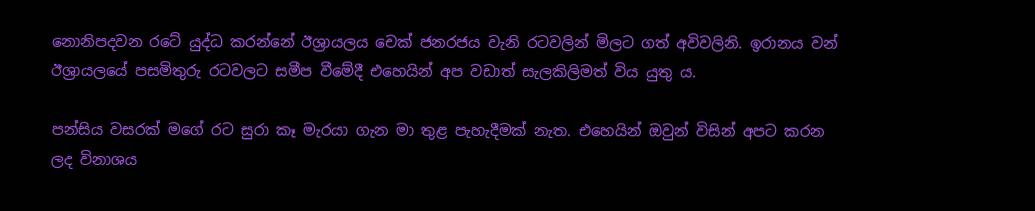නොනිපදවන රටේ යුද්ධ කරන්නේ ඊශ්‍රායලය චෙක් ජනරජය වැනි රටවලින් මිලට ගත් අවිවලිනි. ඉරානය වන් ඊශ්‍රායලයේ පසමිතුරු රටවලට සමීප වීමේදී එහෙයින් අප වඩාත් සැලකිලිමත් විය යුතු ය.

පන්සිය වසරක් මගේ රට සුරා කෑ මැරයා ගැන මා තුළ පැහැදීමක් නැත. එහෙයින් ඔවුන් විසින් අපට කරන ලද විනාශය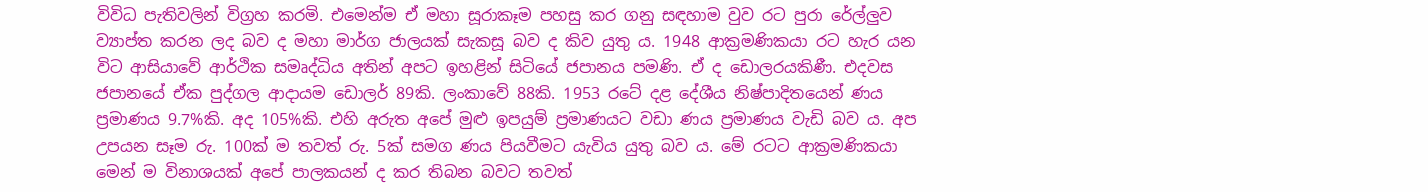විවිධ පැතිවලින් විග්‍රහ කරමි. එමෙන්ම ඒ මහා සූරාකෑම පහසු කර ගනු සඳහාම වුව රට පුරා රේල්ලුව ව්‍යාප්ත කරන ලද බව ද මහා මාර්ග ජාලයක් සැකසූ බව ද කිව යුතු ය. 1948 ආක්‍රමණිකයා රට හැර යන විට ආසියාවේ ආර්ථික සමෘද්ධිය අතින් අපට ඉහළින් සිටියේ ජපානය පමණි. ඒ ද ඩොලරයකිණී. එදවස ජපානයේ ඒක පුද්ගල ආදායම ඩොලර් 89කි. ලංකාවේ 88කි. 1953 රටේ දළ දේශීය නිෂ්පාදිතයෙන් ණය ප්‍රමාණය 9.7%කි. අද 105%කි. එහි අරුත අපේ මුළු ඉපයුම් ප්‍රමාණයට වඩා ණය ප්‍රමාණය වැඩි බව ය. අප උපයන සෑම රු. 100ක් ම තවත් රු. 5ක් සමග ණය පියවීමට යැවිය යුතු බව ය. මේ රටට ආක්‍රමණිකයා මෙන් ම විනාශයක් අපේ පාලකයන් ද කර තිබන බවට තවත්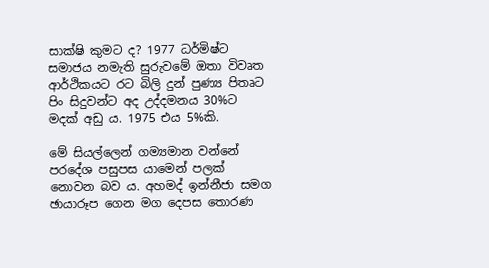සාක්ෂි කුමට ද? 1977 ධර්මිෂ්ට සමාජය නමැති සුරුවමේ ඔතා විවෘත ආර්ථිකයට රට බිලි දුන් පුණ්‍ය පිතෘට පිං සිදුවන්ට අද උද්දමනය 30%ට මදක් අඩු ය. 1975 එය 5%කි.

මේ සියල්ලෙන් ගම්‍යමාන වන්නේ පරදේශ පසුපස යාමෙන් පලක් නොවන බව ය. අහමද් ඉන්නීජා සමග ඡායාරූප ගෙන මග දෙපස තොරණ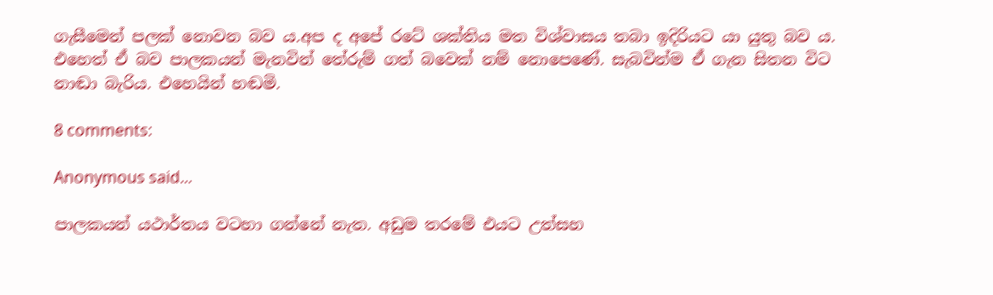ගැසීමෙන් පලක් නොවන බව ය.අප ද අපේ රටේ ශක්තිය මත විශ්වාසය තබා ඉදිරියට යා යුතු බව ය. එහෙත් ඒ බව පාලකයන් මැනවින් තේරුම් ගත් බවෙක් නම් නොපෙණේ. සැබවින්ම ඒ ගැන සිතන විට නාඬා බැරිය. එහෙයින් හඬමි.

8 comments:

Anonymous said...

පාලකයන් යථාර්තය වටහා ගන්නේ නැත. අඩුම තරමේ එයට උත්සහ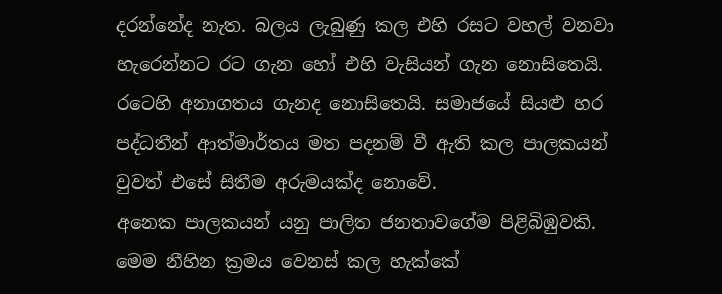දරන්නේද නැත. බලය ලැබුණු කල එහි රසට වහල් වනවා හැ‍රෙන්නට රට ගැන හෝ එහි වැසියන් ගැන නොසිතෙයි. රටෙහි අනාගතය ගැනද නොසිතෙයි. සමාජයේ සියළු හර පද්ධතීන් ආත්මාර්තය මත පදනම් වී ඇති කල පාලකයන් වුවත් එසේ සිතීම අරුමයක්ද නොවේ.
අනෙක පාලකයන් යනු පාලිත ජනතාවගේම පිළිබිඹුවකි.
මෙම නීහින ක්‍රමය වෙනස් කල හැක්කේ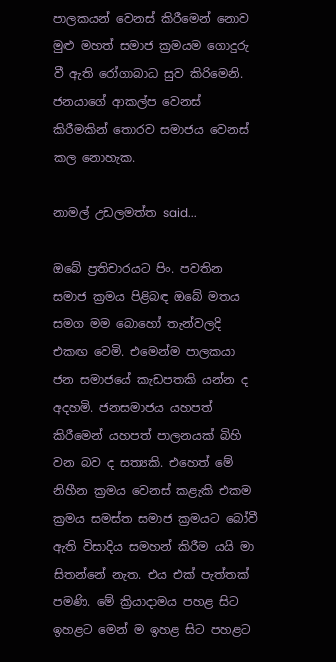පාලකයන් වෙනස් කිරීමෙන් නොව මුළු මහත් සමාජ ක්‍රමයම ගොදුරු වී ඇති රෝගාබාධ සුව කිරිමෙනි. ජනයාගේ ආකල්ප වෙනස් කිරීමකින් තොරව සමාජය වෙනස් කල නොහැක.

නාමල් උඩලමත්ත said...

ඔබේ ප්‍රතිචාරයට පිං. පවතින සමාජ ක්‍රමය පිළිබඳ ඔබේ මතය සමග මම බොහෝ තැන්වලදි එකඟ වෙමි. එමෙන්ම පාලකයා ජන සමාජයේ කැඩපතකි යන්න ද අදහමි. ජනසමාජය යහපත් කිරීමෙන් යහපත් පාලනයක් බිහි වන බව ද සත්‍යකි. එහෙත් මේ නිහීන ක්‍රමය වෙනස් කළැකි එකම ක්‍රමය සමස්ත සමාජ ක්‍රමයට බෝවී ඇති විසාදිය සමහන් කිරීම යයි මා සිතන්නේ නැත. එය එක් පැත්තක් පමණි. මේ ක්‍රියාදාමය පහළ සිට ඉහළට මෙන් ම ඉහළ සිට පහළට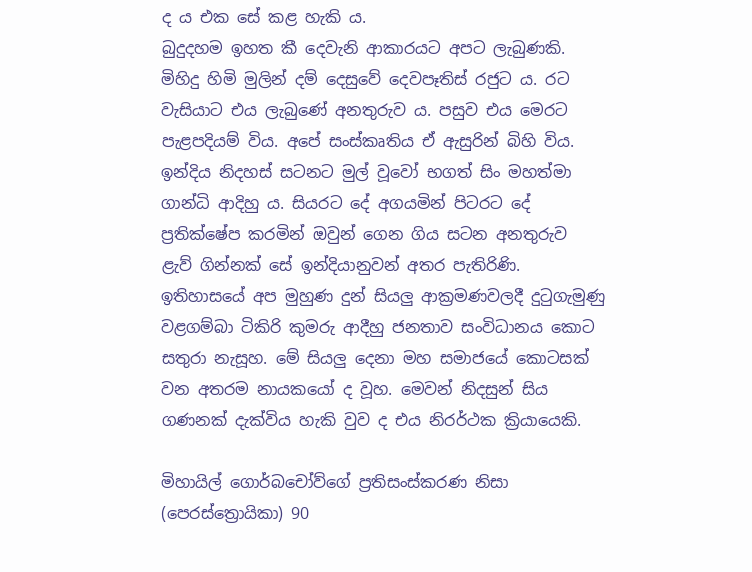ද ය එක සේ කළ හැකි ය.
බුදුදහම ඉහත කී දෙවැනි ආකාරයට අපට ලැබුණකි. මිහිදු හිමි මුලින් දම් දෙසුවේ දෙවපෑතිස් රජුට ය. රට වැසියාට එය ලැබුණේ අනතුරුව ය. පසුව එය මෙරට පැළපදියම් විය. අපේ සංස්කෘතිය ඒ ඇසුරින් බිහි විය.
ඉන්දිය නිදහස් සටනට මුල් වූවෝ භගත් සිං මහත්මා ගාන්ධි ආදිහු ය. සියරට දේ අගයමින් පිටරට දේ ප්‍රතික්ෂේප කරමින් ඔවුන් ගෙන ගිය සටන අනතුරුව ළැව් ගින්නක් සේ ඉන්දියානුවන් අතර පැතිරිණි.
ඉතිහාසයේ අප මුහුණ දුන් සියලු ආක්‍රමණවලදී දුටුගැමුණු වළගම්බා ටිකිරි කුමරු ආදීහු ජනතාව සංවිධානය කොට සතුරා නැසූහ. මේ සියලු දෙනා මහ සමාජයේ කොටසක් වන අතරම නායකයෝ ද වූහ. මෙවන් නිදසුන් සිය ගණනක් දැක්විය හැකි වුව ද එය නිරර්ථක ක්‍රියායෙකි.

මිහායිල් ගොර්බචෝව්ගේ ප්‍රතිසංස්කරණ නිසා (පෙරස්ත්‍රොයිකා) 90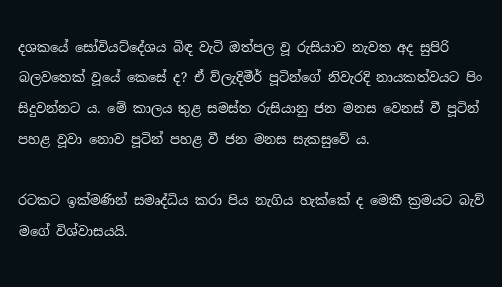දශකයේ සෝවියට්දේශය බිඳ වැටි ඔත්පල වූ රුසියාව නැවත අද සුපිරි බලවතෙක් වූයේ කෙසේ ද? ඒ ව්ලැදිමීර් පූටින්ගේ නිවැරදි නායකත්වයට පිං සිදුවන්නට ය. මේ කාලය තුළ සමස්ත රුසියානු ජන මනස වෙනස් වී පූටින් පහළ වූවා නොව පූටින් පහළ වී ජන මනස සැකසුවේ ය.

රටකට ඉක්මණින් සමෘද්ධිය කරා පිය නැගිය හැක්කේ ද මෙකී ක්‍රමයට බැව් මගේ විශ්වාසයයි.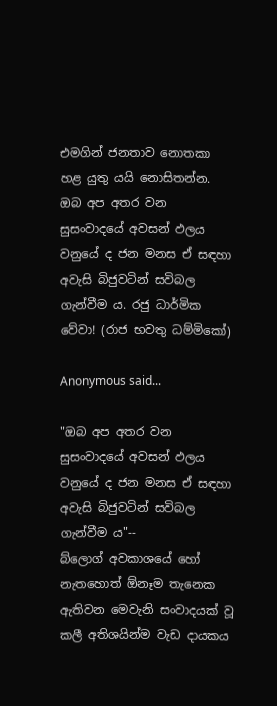එමගින් ජනතාව නොතකා හළ යුතු යයි නොසිතන්න. ඔබ අප අතර වන සුසංවාදයේ අවසන් ඵලය වනුයේ ද ජන මනස ඒ සඳහා අවැසි බිජුවටින් සවිබල ගැන්වීම ය. රජු ධාර්මික වේවා! (රාජ භවතු ධම්මිකෝ)

Anonymous said...

"ඔබ අප අතර වන සුසංවාදයේ අවසන් ඵලය වනුයේ ද ජන මනස ඒ සඳහා අවැසි බිජුවටින් සවිබල ගැන්වීම ය"--
බ්ලොග් අවකාශයේ හෝ නැතහොත් ඕනෑම තැනෙක ඇතිවන මෙවැනි සංවාදයක් වූ කලී අතිශයින්ම වැඩ දායකය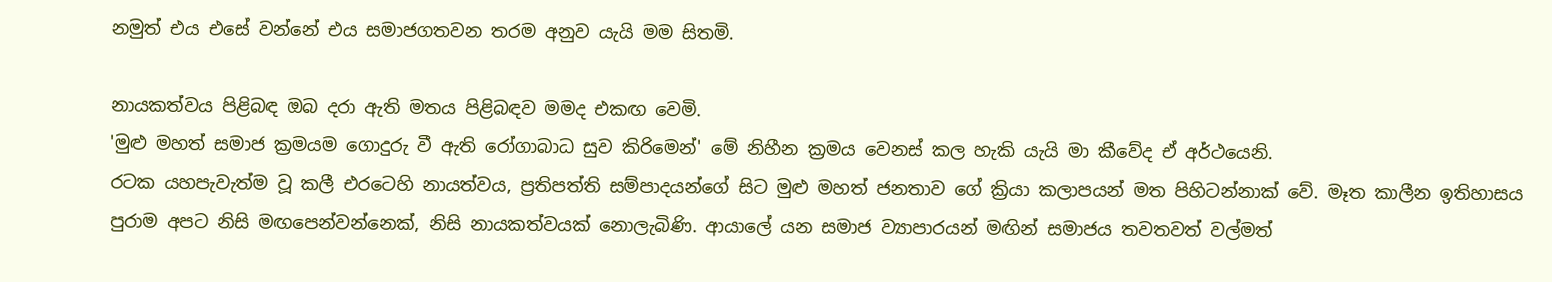නමුත් එය එසේ වන්නේ එය සමාජගතවන තරම අනුව යැයි මම සිතමි.

නායකත්වය පිළිබඳ ඔබ දරා ඇති මතය පිළිබඳව‍‍ මමද එකඟ වෙමි.
'මුළු මහත් සමාජ ක්‍රමයම ගොදුරු වී ඇති රෝගාබාධ සුව කිරිමෙන්' මේ නිහීන ක්‍රමය වෙනස් කල හැකි යැයි මා කීවේද ඒ අර්ථයෙනි.
රටක යහපැවැත්ම වූ කලී එරටෙහි නායත්වය, ප්‍රතිපත්ති සම්පාදයන්ගේ සිට මුළු මහත් ජනතාව ගේ ක්‍රියා කලාපයන් මත පිහිටන්නාක් වේ. මෑත කාලීන ඉතිහාසය පුරාම අපට නිසි මඟපෙන්වන්නෙක්, නිසි නායකත්වයක් නොලැබිණි. ආයාලේ යන සමාජ ව්‍යාපාරයන් මඟින් සමාජය තවතවත් වල්මත්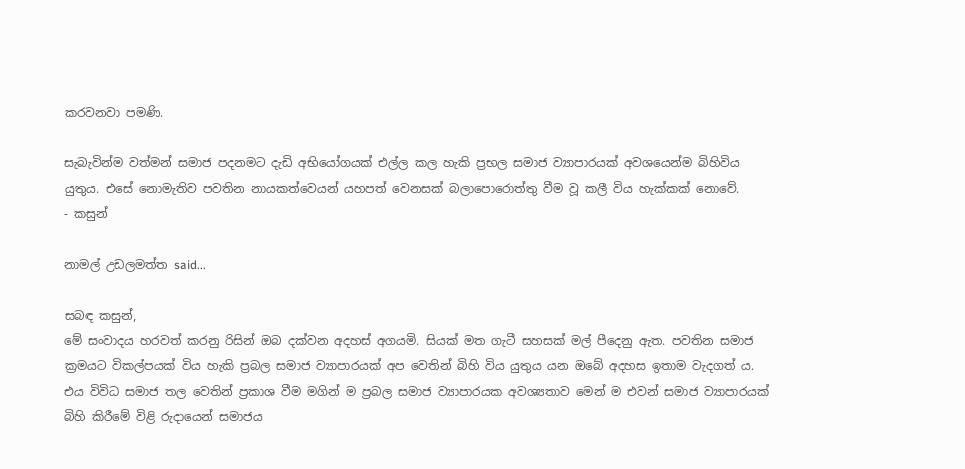කරවනවා පමණි.

සැබැවින්ම වත්මන් සමාජ පදනමට දැඩි අභියෝගයක් එල්ල කල හැකි ප්‍රභල සමාජ ව්‍යාපාරයක් අවශයෙන්ම බිහිවිය යුතුය. එසේ නොමැතිව පවතින නායකත්ව‍ෙයන් යහපත් වෙනසක් බලාපොරොත්තු වීම වූ කලී විය හැක්කක් නොවේ.
- කසුන්

නාමල් උඩලමත්ත said...

සබඳ කසුන්,
මේ සංවාදය හරවත් කරනු රිසින් ඔබ දක්වන අදහස් අගයමි. සියක් මත ගැටී සහසක් මල් පීදෙනු ඇත. පවතින සමාජ ක්‍රමයට විකල්පයක් විය හැකි ප්‍රබල සමාජ ව්‍යාපාරයක් අප වෙතින් බිහි විය යුතුය යන ඔබේ අදහස ඉතාම වැදගත් ය. එය විවිධ සමාජ තල වෙතින් ප්‍රකාශ වීම මගින් ම ප්‍රබල සමාජ ව්‍යාපාරයක අවශ්‍යතාව මෙන් ම එවන් සමාජ ව්‍යාපාරයක් බිහි කිරීමේ විළි රුදායෙන් සමාජය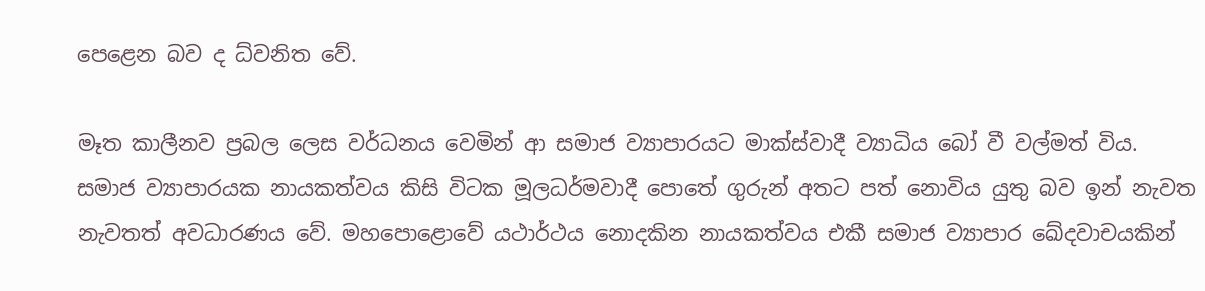පෙළෙන බව ද ධ්වනිත වේ.

මෑත කාලීනව ප්‍රබල ලෙස වර්ධනය වෙමින් ආ සමාජ ව්‍යාපාරයට මාක්ස්වාදී ව්‍යාධිය බෝ වී වල්මත් විය. සමාජ ව්‍යාපාරයක නායකත්වය කිසි විටක මූලධර්මවාදී පොතේ ගුරුන් අතට පත් නොවිය යුතු බව ඉන් නැවත නැවතත් අවධාරණය වේ. මහපොළොවේ යථාර්ථය නොදකින නායකත්වය එකී සමාජ ව්‍යාපාර ඛේදවාචයකින්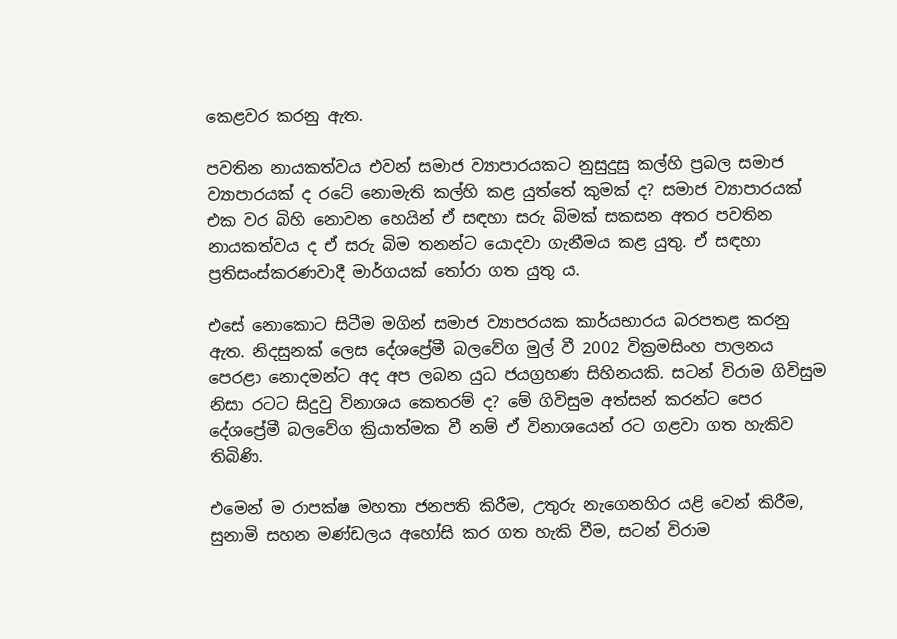කෙළවර කරනු ඇත.

පවතින නායකත්වය එවන් සමාජ ව්‍යාපාරයකට නුසුදුසු කල්හි ප්‍රබල සමාජ ව්‍යාපාරයක් ද රටේ නොමැති කල්හි කළ යුත්තේ කුමක් ද? සමාජ ව්‍යාපාරයක් එක වර බිහි නොවන හෙයින් ඒ සඳහා සරු බිමක් සකසන අතර පවතින නායකත්වය ද ඒ සරු බිම තනන්ට යොදවා ගැනීමය කළ යුතු. ඒ සඳහා ප්‍රතිසංස්කරණවාදී මාර්ගයක් තෝරා ගත යුතු ය.

එසේ නොකොට සිටීම මගින් සමාජ ව්‍යාපරයක කාර්යභාරය බරපතළ කරනු ඇත. නිදසුනක් ලෙස දේශප්‍රේමී බලවේග මුල් වී 2002 වික්‍රමසිංහ පාලනය පෙරළා නොදමන්ට අද අප ලබන යුධ ජයග්‍රහණ සිහිනයකි. සටන් විරාම ගිවිසුම නිසා රටට සිදුවු විනාශය කෙතරම් ද? මේ ගිවිසුම අත්සන් කරන්ට පෙර දේශප්‍රේමී බලවේග ක්‍රියාත්මක වී නම් ඒ විනාශයෙන් රට ගළවා ගත හැකිව තිබිණි.

එමෙන් ම රාපක්ෂ මහතා ජනපති කිරීම, උතුරු නැගෙනහිර යළි වෙන් කිරීම, සුනාමි සහන මණ්ඩලය අහෝසි කර ගත හැකි වීම, සටන් විරාම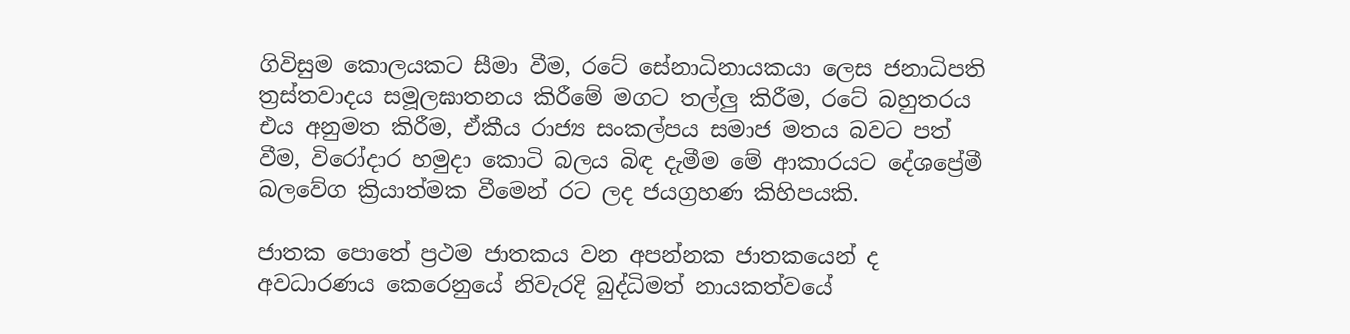ගිවිසුම කොලයකට සීමා වීම, රටේ සේනාධිනායකයා ලෙස ජනාධිපති ත්‍රස්තවාදය සමූලඝාතනය කිරීමේ මගට තල්ලු කිරීම, රටේ බහුතරය එය අනුමත කිරීම, ඒකීය රාජ්‍ය සංකල්පය සමාජ මතය බවට පත් වීම, විරෝදාර හමුදා කොටි බලය බිඳ දැමීම මේ ආකාරයට දේශප්‍රේමී බලවේග ක්‍රියාත්මක වීමෙන් රට ලද ජයග්‍රහණ කිහිපයකි.

ජාතක පොතේ ප්‍රථම ජාතකය වන අපන්නක ජාතකයෙන් ද අවධාරණය කෙරෙනුයේ නිවැරදි බුද්ධිමත් නායකත්වයේ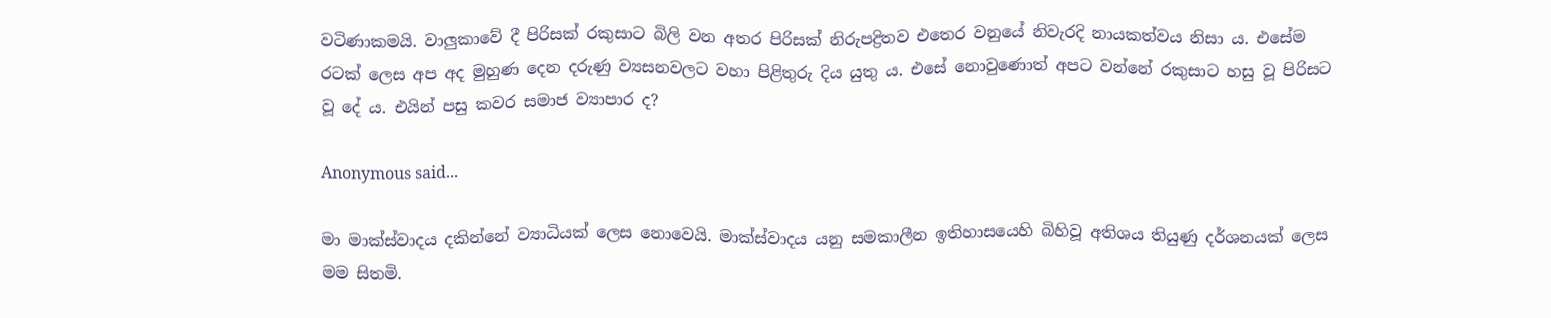වටිණාකමයි. වාලුකාවේ දී පිරිසක් රකුසාට බිලි වන අතර පිරිසක් නිරුපද්‍රිතව එතෙර වනුයේ නිවැරදි නායකත්වය නිසා ය. එසේම රටක් ලෙස අප අද මුහුණ දෙන දරුණු ව්‍යසනවලට වහා පිළිතුරු දිය යුතු ය. එසේ නොවුණොත් අපට වන්නේ රකුසාට හසු වූ පිරිසට වූ දේ ය. එයින් පසු කවර සමාජ ව්‍යාපාර ද?

Anonymous said...

මා මාක්ස්වාදය දකින්නේ ව්‍යාධියක් ලෙස නොවෙයි. මාක්ස්වාදය යනු සමකාලීන ඉතිහාසයෙහි බිහිවූ අතිශය තියුණු දර්ශනයක් ලෙස මම සිතමි.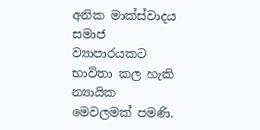අනික මාක්ස්වාදය සමාජ ව්‍යාපාරයකට භාවිතා කල හැකි න්‍යායික මෙවලමක් පමණි.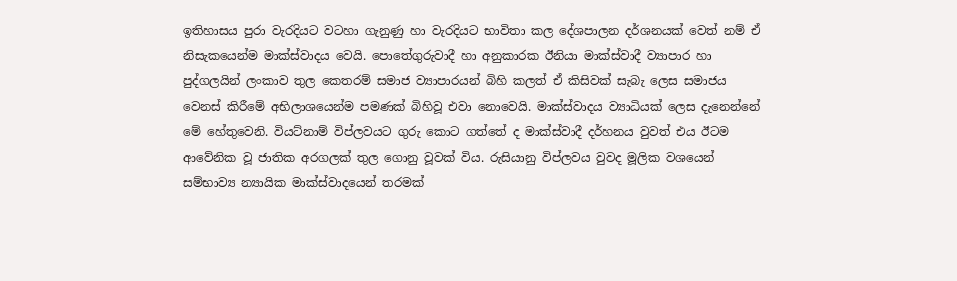ඉතිහාසය පුරා වැරදියට වටහා ගැනුණු හා වැරදියට භාවිතා කල දේශපාලන දර්ශනයක් වෙත් නම් ඒ නිසැකයෙන්ම මාක්ස්වාදය වෙයි. පොතේගුරුවාදී හා අනුකාරක ඊනියා මාක්ස්වාදී ව්‍යාපාර හා පුද්ගලයින් ලංකාව තුල කෙතරම් සමාජ ව්‍යාපාරයන් බිහි කලත් ‍ඒ කිසිවක් සැබැ ලෙස සමාජය වෙනස් කිරීමේ අභිලාශයෙන්ම පමණක් බිහිවූ එවා නොවෙයි. මාක්ස්වාදය ව්‍යාධියක් ලෙස දැනෙන්නේ මේ හේතුවෙනි. වියට්නාම් විප්ලවයට ගුරු කොට ගත්තේ ද මාක්ස්වාදී දර්හනය වුවත් එය ඊටම ආවේනික වූ ජාතික අරගලක් තුල ගොනු වූවක් විය. රුසියානු විප්ලවය වුවද මූලික වශයෙන් සම්භාව්‍ය න්‍යායික මාක්ස්වාදයෙන් තරමක්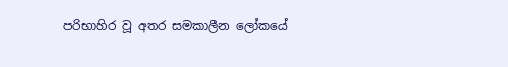පරිභාහිර වූ අතර සමකාලීන ලෝකයේ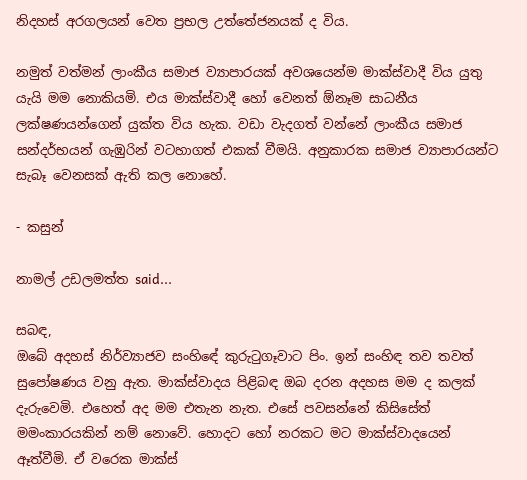නිදහස් අරගලයන් වෙත ප්‍රභල උත්තේජනයක් ද විය.

නමුත් වත්මන් ලාංකීය සමාජ ව්‍යාපාරයක් අවශයෙන්ම මාක්ස්වාදී විය යුතු යැයි මම නොකියමි. එය මාක්ස්වාදී හෝ වෙනත් ඕනෑම සාධනීය ලක්ෂණයන්ගෙන් යුක්ත විය හැක. වඩා වැදගත් වන්නේ ලාංකීය සමාජ සන්දර්භයන් ගැඹුරින් වටහාගත් එකක් වීමයි. අනුකාරක සමාජ ව්‍යාපාරයන්ට සැබෑ වෙනසක් ඇති කල නොහේ.

- කසුන්

නාමල් උඩලමත්ත said...

සබඳ,
ඔබේ අදහස් නිර්ව්‍යාජව සංහිඳේ කුරුටුගෑවාට පිං. ඉන් සංහිඳ තව තවත් සුපෝෂණය වනු ඇත. මාක්ස්වාදය පිළිබඳ ඔබ දරන අදහස මම ද කලක් දැරුවෙමි. එහෙත් අද මම එතැන නැත. එසේ පවසන්නේ කිසිසේත් මමංකාරයකින් නම් නොවේ. හොදට හෝ නරකට මට මාක්ස්වාදයෙන් ඈත්වීමි. ඒ වරෙක මාක්ස්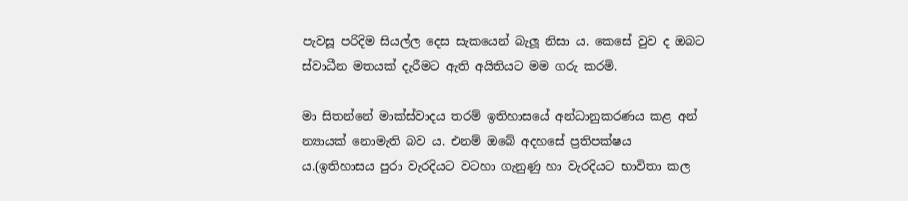පැවසූ පරිදිම සියල්ල දෙස සැකයෙන් බැලූ නිසා ය. කෙසේ වුව ද ඔබට ස්වාධීන මතයක් දැරීමට ඇති අයිතියට මම ගරු කරමි.

මා සිතන්නේ මාක්ස්වාදය තරම් ඉතිහාසයේ අන්ධානුකරණය කළ අන් න්‍යායක් නොමැති බව ය. එනම් ඔබේ අදහසේ ප්‍රතිපක්ෂය ය.(ඉතිහාසය පුරා වැරදියට වටහා ගැනුණු හා වැරදියට භාවිතා කල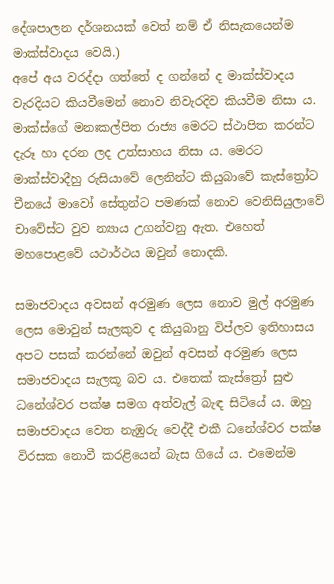දේශපාලන දර්ශනයක් වෙත් නම් ඒ නිසැකයෙන්ම මාක්ස්වාදය වෙයි.)
අපේ අය වරද්දා ගත්තේ ද ගන්නේ ද මාක්ස්වාදය වැරදියට කියවීමෙන් නොව නිවැරදිව කියවීම නිසා ය. මාක්ස්ගේ මනඃකල්පිත රාජ්‍ය මෙරට ස්ථාපිත කරන්ට දැරූ හා දරන ලද උත්සාහය නිසා ය. මෙරට මාක්ස්වාදීහු රුසියාවේ ලෙනින්ට කියුබාවේ කැස්ත්‍රෝට චීනයේ මාවෝ සේතුන්ට පමණක් නොව වෙනිසියුලාවේ චාවේස්ට වුව න්‍යාය උගන්වනු ඇත. එහෙත් මහපොළවේ යථාර්ථය ඔවුන් නොදකි.

සමාජවාදය අවසන් අරමුණ ලෙස නොව මුල් අරමුණ ලෙස මොවුන් සැලකුව ද කියුබානු විප්ලව ඉතිහාසය අපට පසක් කරන්නේ ඔවුන් අවසන් අරමුණ ලෙස සමාජවාදය සැලකූ බව ය. එතෙක් කැස්ත්‍රෝ සුළු ධනේශ්වර පක්ෂ සමග අත්වැල් බැඳ සිටියේ ය. ඔහු සමාජවාදය වෙත නැඹුරු වෙද්දී එකී ධනේශ්වර පක්ෂ විරසක නොවී කරළියෙන් බැස ගියේ ය. එමෙන්ම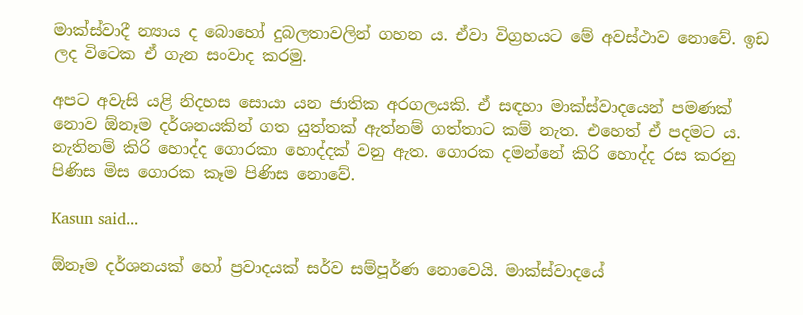මාක්ස්වාදී න්‍යාය ද බොහෝ දුබලතාවලින් ගහන ය. ඒවා විග්‍රහයට මේ අවස්ථාව නොවේ. ඉඩ ලද විටෙක ඒ ගැන සංවාද කරමු.

අපට අවැසි යළි නිදහස සොයා යන ජාතික අරගලයකි. ඒ සඳහා මාක්ස්වාදයෙන් පමණක් නොව ඕනෑම දර්ශනයකින් ගත යුත්තක් ඇත්නම් ගත්තාට කම් නැත. එහෙත් ඒ පදමට ය. නැතිනම් කිරි හොද්ද ගොරකා හොද්දක් වනු ඇත. ගොරක දමන්නේ කිරි හොද්ද රස කරනු පිණිස මිස ගොරක කෑම පිණිස නොවේ.

Kasun said...

ඕනෑම දර්ශනයක් හෝ ප්‍රවාදයක් සර්ව සම්පූර්ණ නොවෙයි. මාක්ස්වාදයේ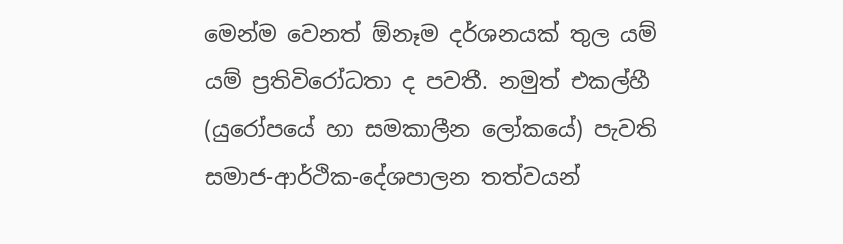මෙන්ම වෙනත් ඕනෑම දර්ශනයක් තුල යම් යම් ප්‍රතිවිරෝධතා ද පවතී. නමුත් එකල්හී (යුරෝපයේ හා සමකාලීන ලෝකයේ) පැවති සමාජ-ආර්ථික-දේශපාලන තත්වයන්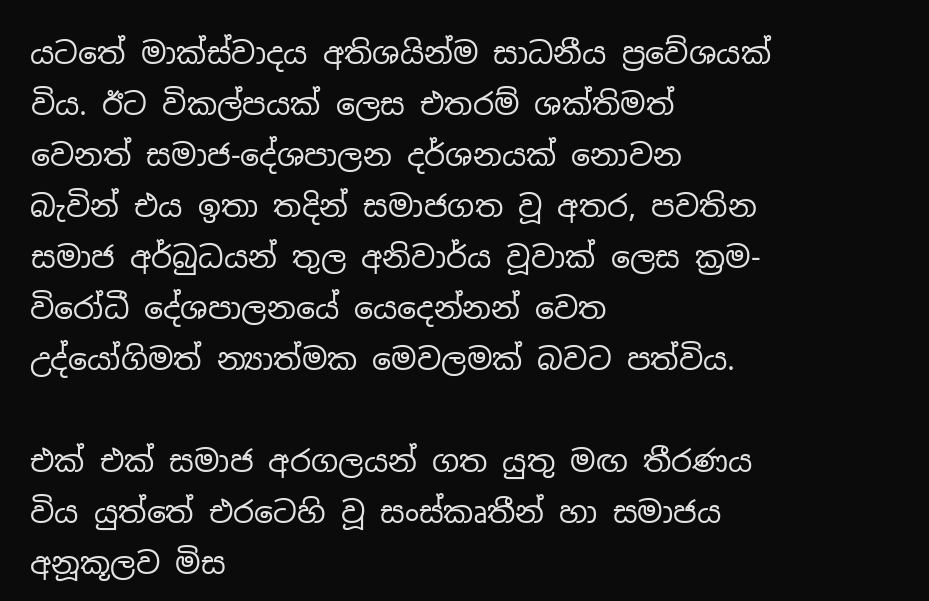යටතේ මාක්ස්වාදය අතිශයින්ම සාධනීය ප්‍රවේශයක් විය. ඊට විකල්පයක් ලෙස එතරම් ශක්තිමත් වෙනත් සමාජ-දේශපාලන දර්ශනයක් නොවන බැවින් එය ඉතා තදින් සමාජගත වූ අතර, පවතින සමාජ අර්බුධයන් තුල අනිවාර්ය වූවාක්‍ ලෙස ක්‍රම-විරෝධී දේශපාලනයේ යෙදෙන්නන් වෙත උද්යෝගිමත් න්‍යාත්මක මෙවලමක් බවට පත්විය.

එක් එක් සමාජ අරගලයන් ගත යුතු මඟ තීරණය විය යුත්තේ එරටෙහි වූ සංස්කෘතීන් හා සමාජය අනූකූලව මිස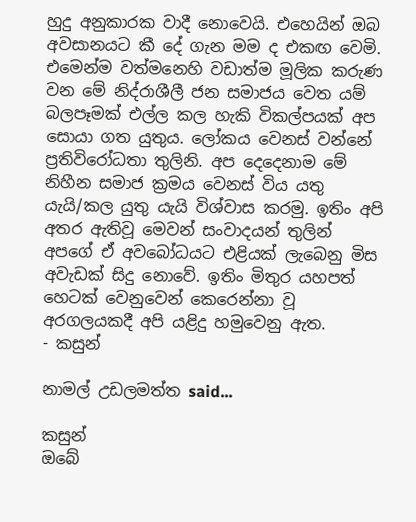හුදු අනුකාරක වාදී නොවෙයි. එහෙයින් ඔබ අවසානයට කී දේ ගැන මම ද එකඟ වෙමි. එමෙන්ම වත්මනෙහි වඩාත්ම මූලික කරුණ වන මේ නිද්රාශීලී ජන සමාජය වෙත යම් බලපෑමක් එල්ල කල හැකි විකල්පයක් අප සොයා ගත යුතුය. ලෝකය වෙනස් වන්නේ ප්‍රතිවිරෝධතා තුලිනි. අප දෙදෙනාම මේ නිහීන සමාජ ක්‍රමය වෙනස් විය යතු යැයි/කල යුතු යැයි විශ්වාස කරමු. ඉතිං අපි අතර ඇතිවූ මෙවන් සංවාදයන් තුලින් අපගේ ඒ අවබෝධයට එළියක් ලැබෙනු මිස අවැඩක් සිදු නොවේ. ඉතිං මිතුර යහපත් හෙටක් වෙනුවෙන් කෙරෙන්නා වූ අරගලයකදී අපි යළිදු හමුවෙනු ඇත.
- කසුන්

නාමල් උඩලමත්ත said...

කසුන්
ඔබේ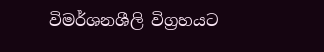විමර්ශනශීලි විග්‍රහයට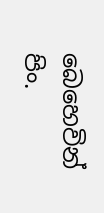බෙහෙවින් පිං.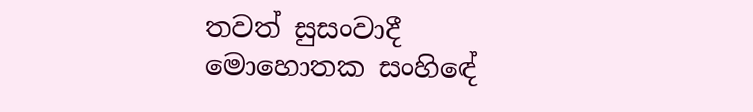තවත් සුසංවාදී මොහොතක සංහිඳේ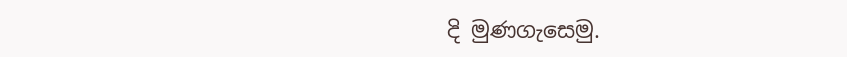දි මුණගැසෙමු.